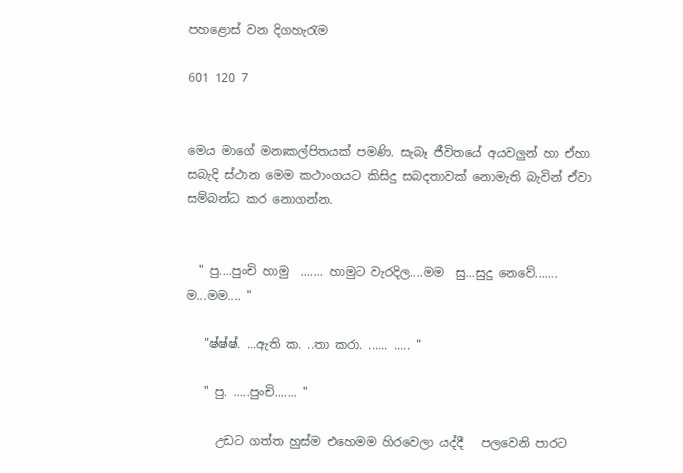පහළොස් වන දිගහැරැම

601 120 7


මෙය මාගේ මනඃකල්පිතයක් පමණි. සැබෑ ජීවිතයේ අයවලුන් හා ඒහා සබැදි ස්ථාන මෙම කථාංගයට කිසිදු සබදතාවක් නොමැති බැවින් ඒවා සම්බන්ධ කර නොගන්න.


  " පු....පුංචි හාමු  ....... හාමුට වැරදිල....මම  සු...සුදු නෙවේ....... ම...මම.... "

   "ෂ්ෂ්ෂ්. ...ඇති ක. ..තා කරා. ...... ..... "

   " පු. .....පුංචි....... "

     උඩට ගත්ත හුස්ම එහෙමම හිරවෙලා යද්දී   පලවෙනි පාරට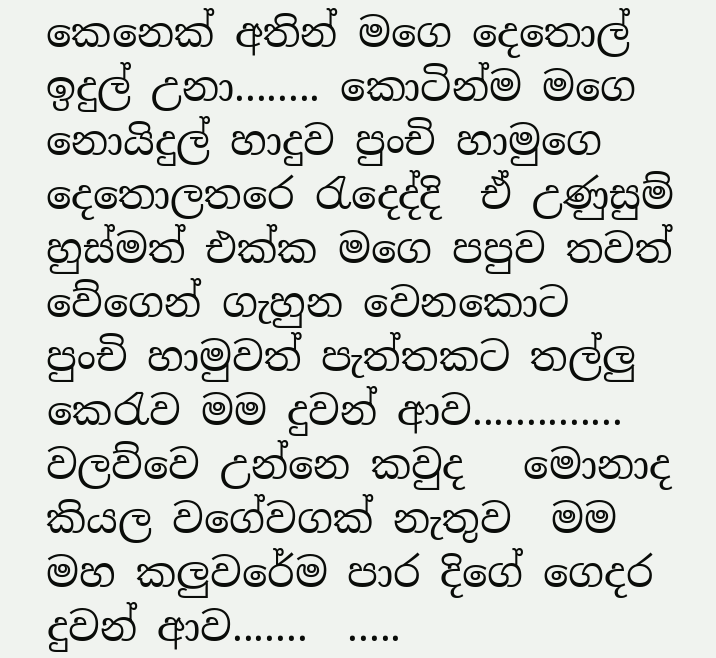කෙනෙක් අතින් මගෙ දෙතොල් ඉදුල් උනා........ කොටින්ම මගෙ නොයිදුල් හාදුව පුංචි හාමුගෙ දෙතොලතරෙ රැදෙද්දි  ඒ උණුසුම් හුස්මත් එක්ක මගෙ පපුව තවත් වේගෙන් ගැහුන වෙනකොට   පුංචි හාමුවත් පැත්තකට තල්ලු කෙරැව මම දුවන් ආව.............. වලව්වෙ උන්නෙ කවුද   මොනාද කියල වගේවගක් නැතුව  මම මහ කලුවරේම පාර දිගේ ගෙදර දුවන් ආව.......  .....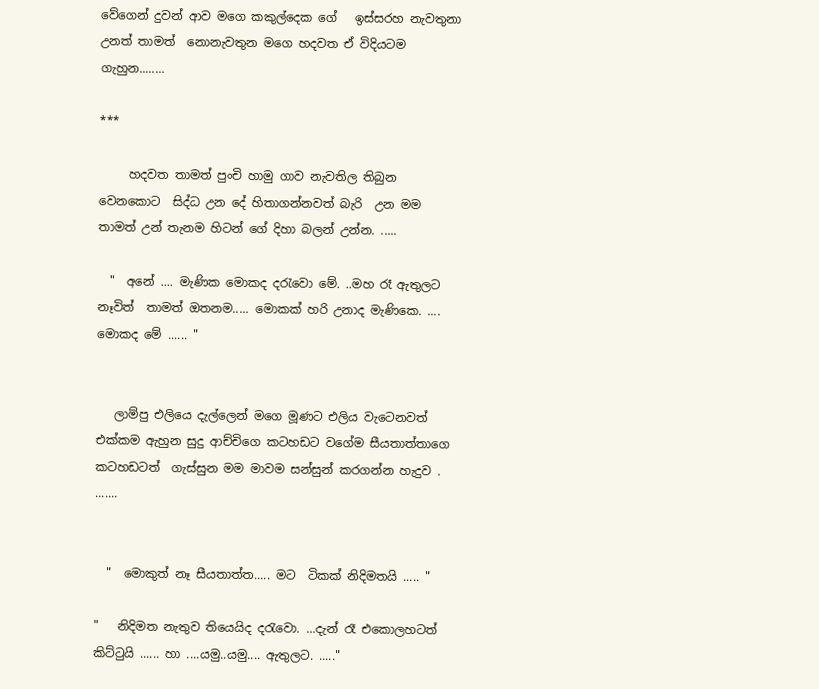වේගෙන් දුවන් ආව මගෙ කකුල්දෙක ගේ   ඉස්සරහ නැවතුනා උනත් තාමත්  නොනැවතුන මගෙ හදවත ඒ විදියටම ගැහුන........

***

     හදවත තාමත් පුංචි හාමු ගාව නැවතිල තිබුන වෙනකොට  සිද්ධ උන දේ හිතාගන්නවත් බැරි  උන මම තාමත් උන් තැනම හිටන් ගේ දිහා බලන් උන්න. .....

  "  අනේ .... මැණික මොකද දරැවො මේ. ..මහ රෑ ඇතුලට නෑවිත්  තාමත් ඔතනම..... මොකක් හරි උනාද මැණිකෙ. .... මොකද මේ ...... "


   ලාම්පු එලියෙ දැල්ලෙන් මගෙ මූණට එලිය වැටෙනවත් එක්කම ඇහුන සුදු ආච්චිගෙ කටහඩට වගේම සීයතාත්තාගෙ  කටහඩටත්  ගැස්සුන මම මාවම සන්සුන් කරගන්න හැදුව . .......


  "  මොකුත් නෑ සීයතාත්ත..... මට  ටිකක් නිදිමතයි ..... "

"   නිදිමත නැතුව තියෙයිද දරැවො. ...දැන් රෑ එකොලහටත් කිට්ටුයි ...... හා ....යමු..යමු.... ඇතුලට. ....."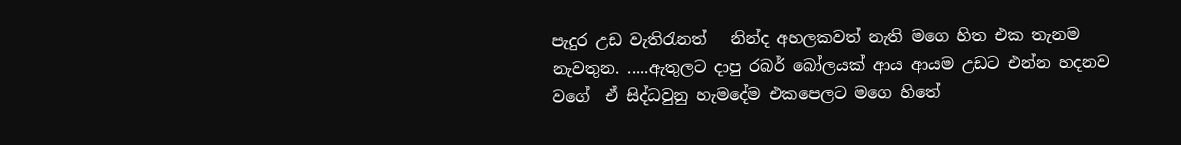පැදුර උඩ වැතිරැනත්   නින්ද අහලකවත් නැති මගෙ හිත එක තැනම නැවතුන. .....ඇතුලට දාපු රබර් බෝලයක් ආය ආයම උඩට එන්න හදනව වගේ  ඒ සිද්ධවුනු හැමදේම එකපෙලට මගෙ හිතේ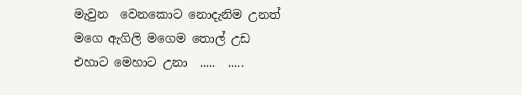මැවුන  වෙනකොට නොදැනිම උනත් මගෙ ඇගිලි මගෙම තොල් උඩ එහාට මෙහාට උනා  .....  .....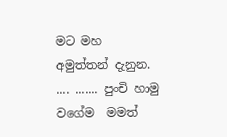මට මහ අමුත්තන් දැනුන. .... ....... පුංචි හාමු වගේම  මමත්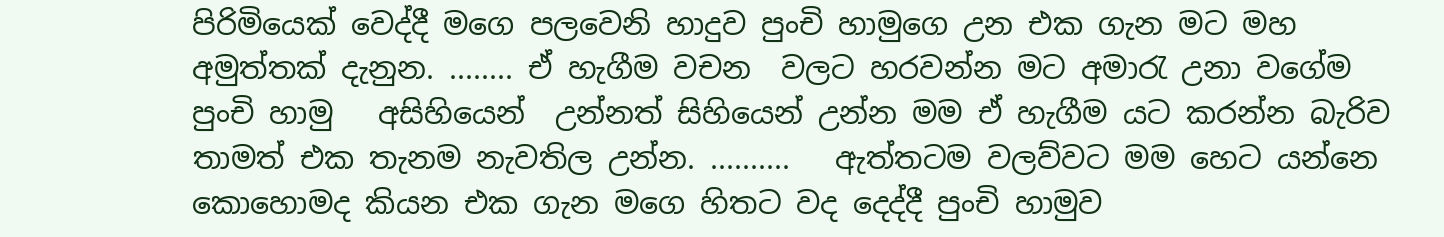පිරිමියෙක් වෙද්දී මගෙ පලවෙනි හාදුව පුංචි හාමුගෙ උන එක ගැන මට මහ අමුත්තක් දැනුන. ........ ඒ හැගීම වචන  වලට හරවන්න මට අමාරැ උනා වගේම පුංචි හාමු   අසිහියෙන්  උන්නත් සිහියෙන් උන්න මම ඒ හැගීම යට කරන්න බැරිව  තාමත් එක තැනම නැවතිල උන්න. ..........   ඇත්තටම වලව්වට මම හෙට යන්නෙ කොහොමද කියන එක ගැන මගෙ හිතට වද දෙද්දී පුංචි හාමුව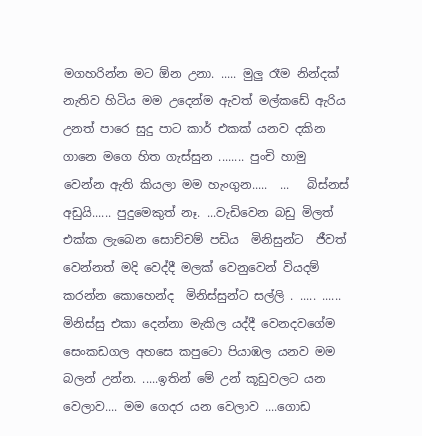මගහරින්න මට ඕන උනා. ..... මුලු රෑම නින්දක් නැතිව හිටිය මම උදෙන්ම ඇවත් මල්කඩේ ඇරිය උනත් පාරෙ සුදු පාට කාර් එකක් යනව දකින ගානෙ මගෙ හිත ගැස්සුන ........ පුංචි හාමු වෙන්න ඇති කියලා මම හැංගුන.....  ...   බිස්නස් අඩුයි...... පුදුමෙකුත් නෑ. ...වැඩිවෙන බඩු මිලත් එක්ක ලැබෙන සොච්චම් පඩිය  මිනිසුන්ට  ජීවත් වෙන්නත් මදි වෙද්දී මලක් වෙනුවෙන් වියදම් කරන්න කොහෙන්ද  මිනිස්සුන්ට සල්ලි . ..... ......  මිනිස්සු එකා දෙන්නා මැකිල යද්දී වෙනදවගේම සෙංකඩගල අහසෙ කපුටො පියාඹල යනව මම බලන් උන්න. .....ඉතින් මේ උන් කූඩුවලට යන වෙලාව.... මම ගෙදර යන වෙලාව ....ගොඩ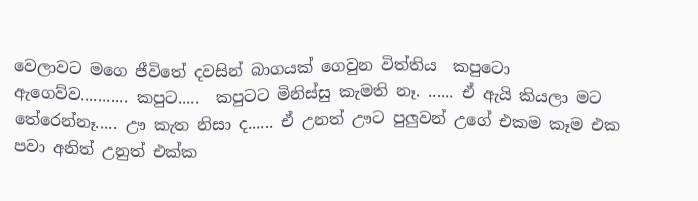වෙලාවට මගෙ ජීවිතේ දවසින් බාගයක් ගෙවුන විත්තිය  කපුටො  ඇගෙව්ව........... කපුට.....  කපුටට මිනිස්සු කැමති නෑ. ...... ඒ ඇයි කියලා මට තේරෙන්නෑ..... ඌ කැත නිසා ද...... ඒ උනත් ඌට පුලුවන් උගේ එකම කෑම එක පවා අනිත් උනුත් එක්ක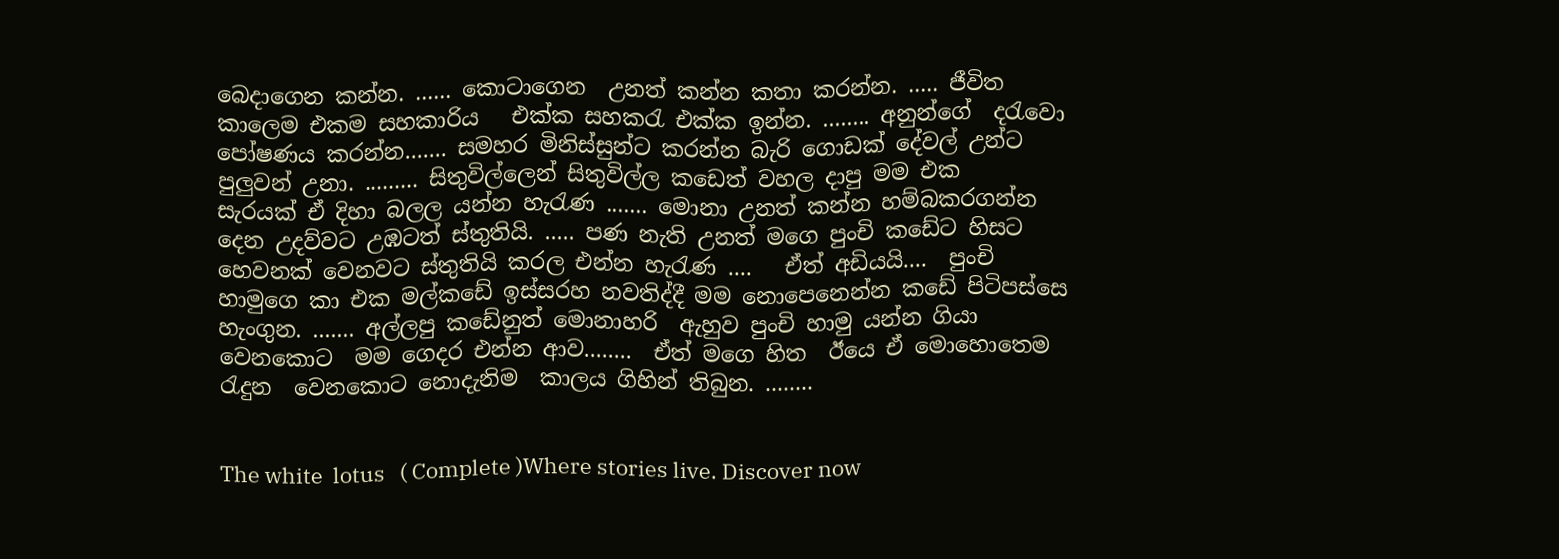බෙදාගෙන කන්න. ...... කොටාගෙන  උනත් කන්න කතා කරන්න. ..... ජීවිත කාලෙම එකම සහකාරිය   එක්ක සහකරැ එක්ක ඉන්න. ........ අනුන්ගේ  දරැවො පෝෂණය කරන්න....... සමහර මිනිස්සුන්ට කරන්න බැරි ගොඩක් දේවල් උන්ට පුලුවන් උනා. ......... සිතුවිල්ලෙන් සිතුවිල්ල කඩෙත් වහල දාපු මම එක   සැරයක් ඒ දිහා බලල යන්න හැරැණ ....... මොනා උනත් කන්න හම්බකරගන්න දෙන උදව්වට උඹටත් ස්තුතියි. ..... පණ නැති උනත් මගෙ පුංචි කඩේට හිසට හෙවනක් වෙනවට ස්තුතියි කරල එන්න හැරැණ ....   ඒත් අඩියයි....  පුංචි හාමුගෙ කා එක මල්කඩේ ඉස්සරහ නවතිද්දී මම නොපෙනෙන්න කඩේ පිටිපස්සෙ හැංගුන. ....... අල්ලපු කඩේනුත් මොනාහරි  ඇහුව පුංචි හාමු යන්න ගියා වෙනකොට  මම ගෙදර එන්න ආව........  ඒත් මගෙ හිත  ඊයෙ ඒ මොහොතෙම රැදුන  වෙනකොට නොදැනිම  කාලය ගිහින් තිබුන. ........


The white  lotus   ( Complete )Where stories live. Discover now